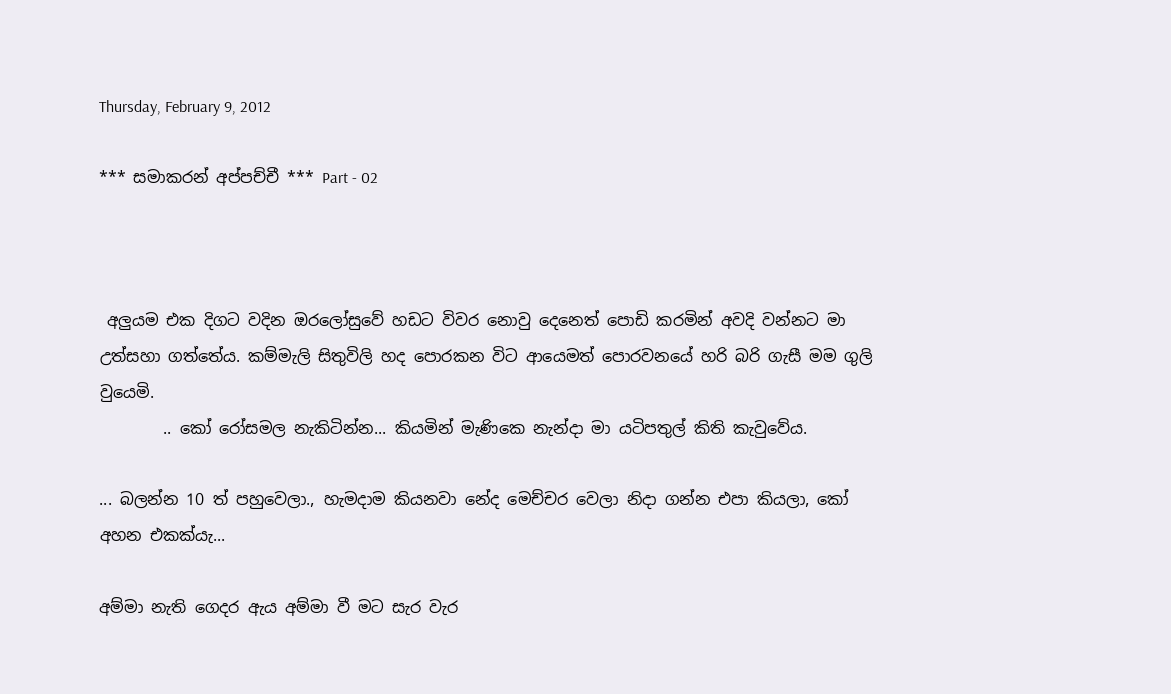Thursday, February 9, 2012

*** සමාකරන් අප්පච්චී *** Part - 02



 අලුයම එක දිගට වදින ඔරලෝසුවේ හඩට විවර නොවු දෙනෙත් පොඩි කරමින් අවදි වන්නට මා උත්සහා ගත්තේය. කම්මැලි සිතුවිලි හද පොරකන විට ආයෙමත් පොරවනයේ හරි බරි ගැසී මම ගුලි වුයෙමි.
        .. කෝ රෝසමල නැකිටින්න... කියමින් මැණිකෙ නැන්දා මා යටිපතුල් කිති කැවුවේය.

... බලන්න 10 ත් පහුවෙලා., හැමදාම කියනවා නේද මෙච්චර වෙලා නිදා ගන්න එපා කියලා, කෝ අහන එකක්යැ...

අම්මා නැති ගෙදර ඇය අම්මා වී මට සැර වැර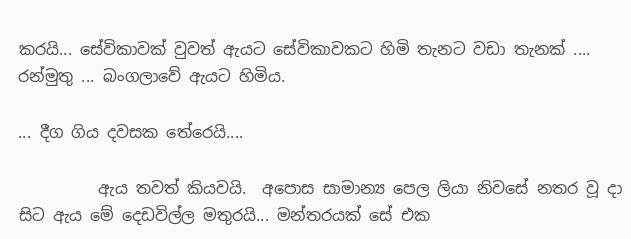කරයි... සේවිකාවක් වුවත් ඇයට සේවිකාවකට හිමි තැනට වඩා තැනක් .... රන්මුතු ... බංගලාවේ ඇයට හිමිය.

... දීග ගිය දවසක තේරෙයි....

          ඇය තවත් කියවයි.  අපොස සාමාන්‍ය පෙල ලියා නිවසේ නතර වූ දා සිට ඇය මේ දෙඩවිල්ල මතුරයි... මන්තරයක් සේ එක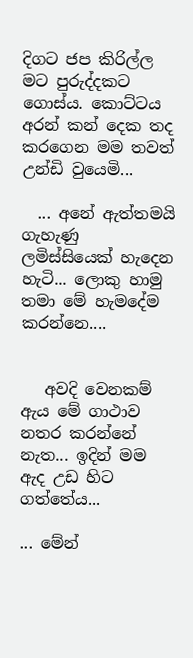දිගට ජප කිරිල්ල මට පුරුද්දකට ගොස්ය. කොට්ටය අරන් කන් දෙක තද කරගෙන මම තවත් උන්ඩි වුයෙමි...

  ... අනේ ඇත්තමයි ගැහැණු ලමිස්සියෙක් හැදෙන හැටි... ලොකු හාමු තමා මේ හැමදේම කරන්නෙ....


   අවදි වෙනකම් ඇය මේ ගාථාව නතර කරන්නේ නැත... ඉදින් මම ඇද උඩ හිට ගත්තේය...

... මේන්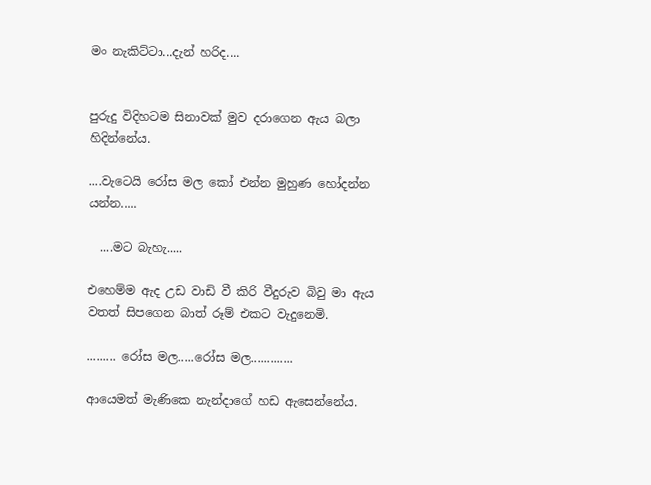මං නැකිට්ටා...දැන් හරිද....


පුරුදු විදිහටම සිනාවක් මුව දරාගෙන ඇය බලා හිදින්නේය.

....වැටෙයි රෝස මල කෝ එන්න මුහුණ හෝදන්න යන්න.....

  ....මට බැහැ.....

එහෙම්ම ඇද උඩ වාඩි වී කිරි වීදුරුව බිවු මා ඇය වතත් සිපගෙන බාත් රූම් එකට වැදුනෙමි.

......... රෝස මල.....රෝස මල.............

ආයෙමත් මැණිකෙ නැන්දාගේ හඩ ඇසෙන්නේය.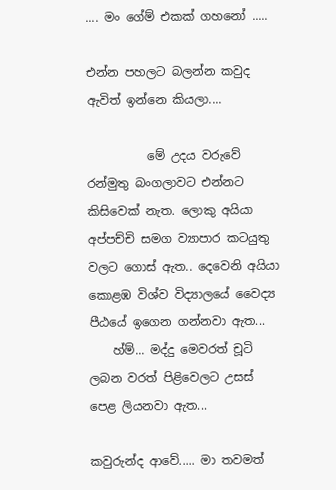.... මං ගේම් එකක් ගහනෝ .....

එන්න පහලට බලන්න කවුද ඇවිත් ඉන්නෙ කියලා....

          මේ උදය වරුවේ රන්මුතු බංගලාවට එන්නට කිසිවෙක් නැත. ලොකු අයියා අප්පච්චි සමග ව්‍යාපාර කටයුතු වලට ගොස් ඇත.. දෙවෙනි අයියා කොළඹ විශ්ව විද්‍යාලයේ වෛද්‍ය පීඨයේ ඉගෙන ගන්නවා ඇත...
    හ්ම්... මද්දු මෙවරත් චූටි ලබන වරත් පිළිවෙලට උසස් පෙළ ලියනවා ඇත...

කවුරුන්ද ආවේ..... මා තවමත්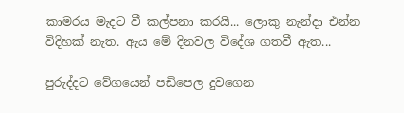කාමරය මැදට වී කල්පනා කරයි... ලොකු නැන්දා එන්න විදිහක් නැත. ඇය මේ දිනවල විදේශ ගතවී ඇත...

පුරුද්දට වේගයෙන් පඩිපෙල දුවගෙන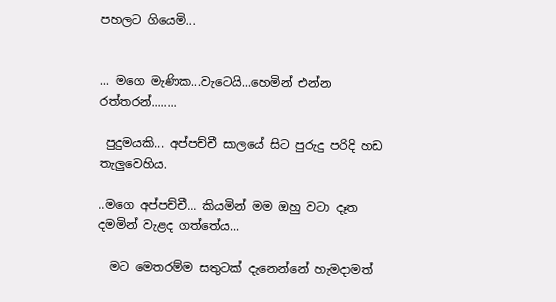පහලට ගියෙමි...


... මගෙ මැණික...වැටෙයි...හෙමින් එන්න රත්තරන්........

 පුදුමයකි... අප්පච්චී සාලයේ සිට පුරුදු පරිදි හඩ තැලුවෙහිය.

..මගෙ අප්පච්චී... කියමින් මම ඔහු වටා දෑත දමමින් වැළද ගත්තේය...

  මට මෙතරම්ම සතුටක් දැනෙන්නේ හැමදාමත්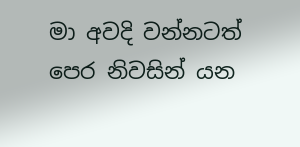මා අවදි වන්නටත් පෙර නිවසින් යන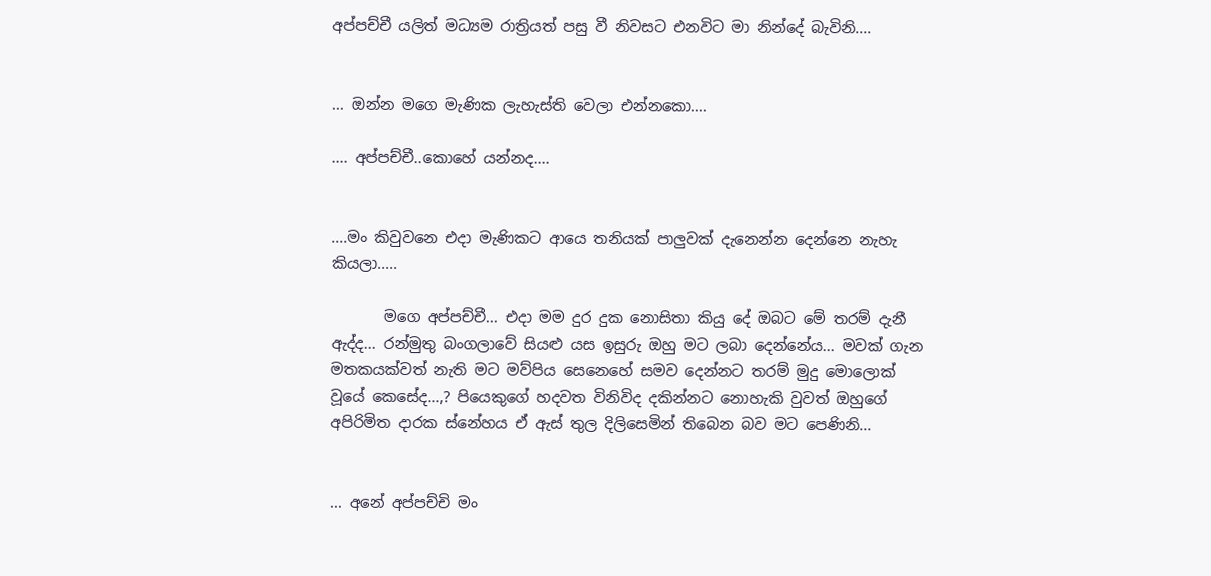අප්පච්චී යලිත් මධ්‍යම රාත්‍රියත් පසු වී නිවසට එනවිට මා නින්දේ බැවිනි....


... ඔන්න මගෙ මැණික ලැහැස්ති වෙලා එන්නකො....

.... අප්පච්චී..කොහේ යන්නද....


....මං කිවුවනෙ එදා මැණිකට ආයෙ තනියක් පාලුවක් දැනෙන්න දෙන්නෙ නැහැ කියලා.....

       මගෙ අප්පච්චී... එදා මම දුර දුක නොසිතා කියු දේ ඔබට මේ තරම් දැනී ඇද්ද... රන්මුතු බංගලාවේ සියළු යස ඉසුරු ඔහු මට ලබා දෙන්නේය... මවක් ගැන මතකයක්වත් නැති මට මව්පිය සෙනෙහේ සමව දෙන්නට තරම් මුදු මොලොක් වූයේ කෙසේද...,? පියෙකුගේ හදවත විනිවිද දකින්නට නොහැකි වුවත් ඔහුගේ අපිරිමිත දාරක ස්නේහය ඒ ඇස් තුල දිලිසෙමින් තිබෙන බව මට පෙණිනි...


... අනේ අප්පච්චි මං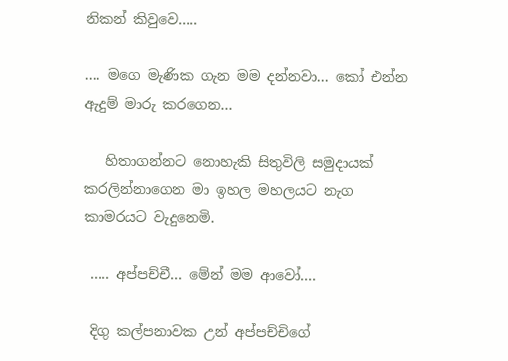නිකන් කිවුවෙ.....

.... මගෙ මැණික ගැන මම දන්නවා... කෝ එන්න ඇදුම් මාරු කරගෙන...

   හිතාගන්නට නොහැකි සිතුවිලි සමුදායක් කරලින්නාගෙන මා ඉහල මහලයට නැග කාමරයට වැදුනෙමි.

 ..... අප්පච්චී... මේන් මම ආවෝ....

 දිගු කල්පනාවක උන් අප්පච්චිගේ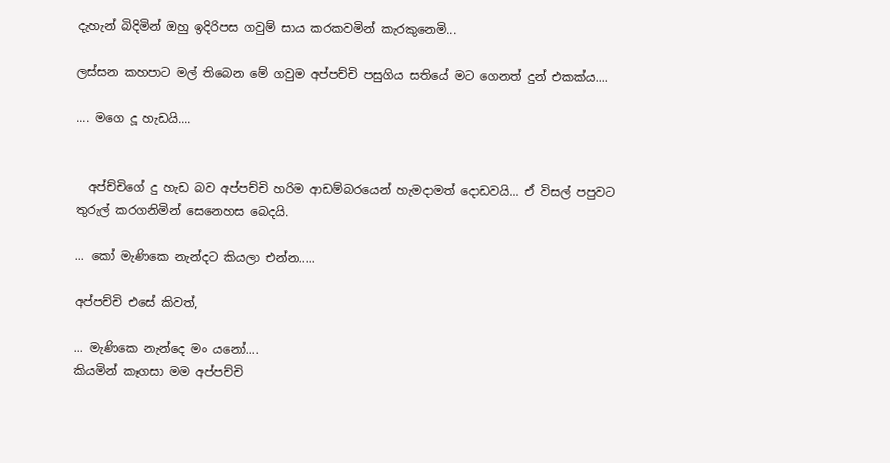දැහැන් බිදිමින් ඔහු ඉදිරිපස ගවුම් සාය කරකවමින් කැරකුනෙමි...

ලස්සන කහපාට මල් තිබෙන මේ ගවුම අප්පච්චි පසුගිය සතියේ මට ගෙනත් දුන් එකක්ය....

.... මගෙ දූ හැඩයි....


  අප්ච්චිගේ දු හැඩ බව අප්පච්චි හරිම ආඩම්බරයෙන් හැමදාමත් දොඩවයි... ඒ විසල් පපුවට තුරුල් කරගනිමින් සෙනෙහස බෙදයි.

... කෝ මැණිකෙ නැන්දට කියලා එන්න.....

අප්පච්චි එසේ කිවත්,

... මැණිකෙ නැන්දෙ මං යනෝ....
කියමින් කෑගසා මම අප්පච්චි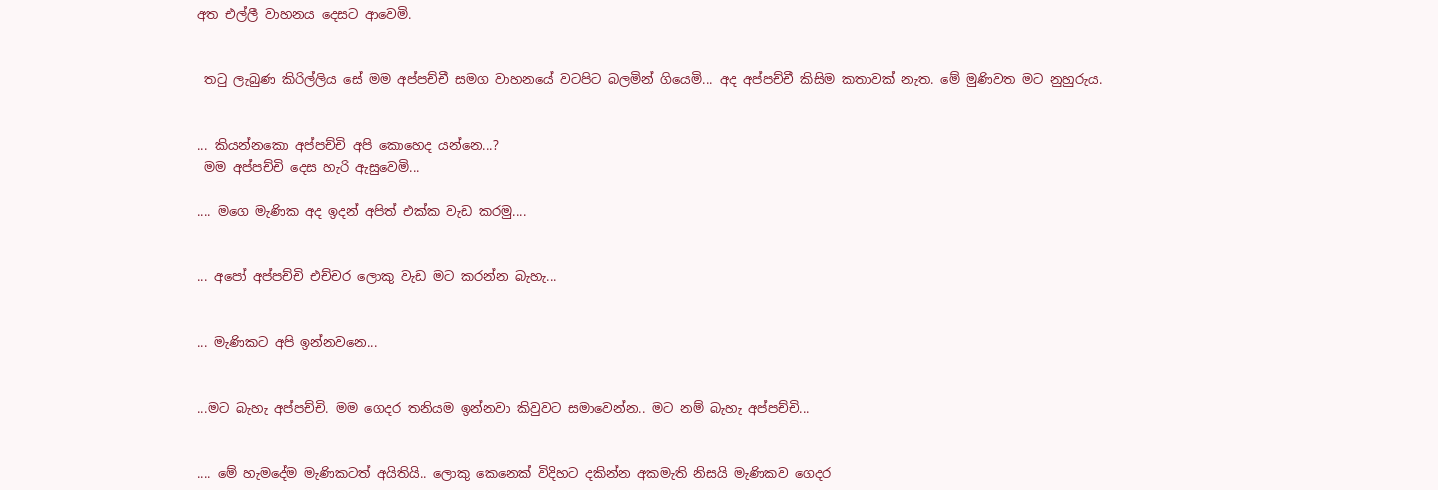අත එල්ලී වාහනය දෙසට ආවෙමි.


 තටු ලැබුණ කිරිල්ලිය සේ මම අප්පච්චී සමග වාහනයේ වටපිට බලමින් ගියෙමි... අද අප්පච්චී කිසිම කතාවක් නැත. මේ මුණිවත මට නුහුරුය.


... කියන්නකො අප්පච්චි අපි කොහෙද යන්නෙ...?
 මම අප්පච්චි දෙස හැරි ඇසුවෙමි...

.... මගෙ මැණික අද ඉදන් අපිත් එක්ක වැඩ කරමු....


... අපෝ අප්පච්චි එච්චර ලොකු වැඩ මට කරන්න බැහැ...


... මැණිකට අපි ඉන්නවනෙ...


...මට බැහැ අප්පච්චි. මම ගෙදර තනියම ඉන්නවා කිවුවට සමාවෙන්න.. මට නම් බැහැ අප්පච්චි...


.... මේ හැමදේම මැණිකටත් අයිතියි.. ලොකු කෙනෙක් විදිහට දකින්න අකමැති නිසයි මැණිකව ගෙදර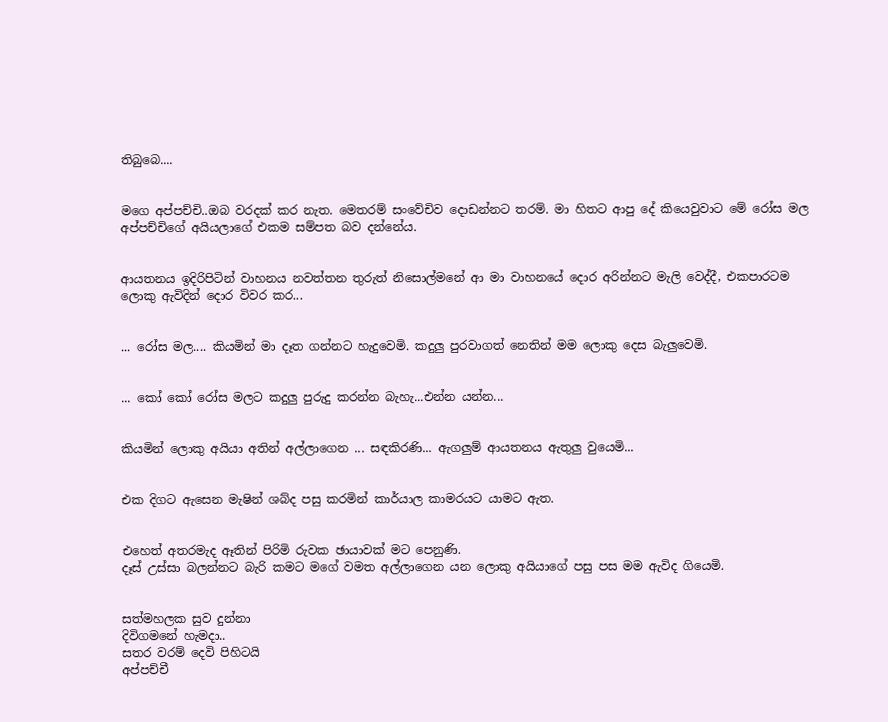තිබුබෙ....


මගෙ අප්පච්චි..ඔබ වරදක් කර නැත. මෙතරම් සංවේචිව දොඩන්නට තරම්. මා හිතට ආපු දේ කියෙවුවාට මේ රෝස මල අප්පච්චිගේ අයියලාගේ එකම සම්පත බව දන්නේය.


ආයතනය ඉදිරිපිටින් වාහනය නවත්තන තුරුත් නිසොල්මනේ ආ මා වාහනයේ දොර අරින්නට මැලි වෙද්දී, එකපාරටම ලොකු ඇවිදින් දොර විවර කර...


... රෝස මල.... කියමින් මා දෑත ගන්නට හැදුවෙමි. කදුලු පුරවාගත් නෙතින් මම ලොකු දෙස බැලුවෙමි.


... කෝ කෝ රෝස මලට කදුලු පුරුදු කරන්න බැහැ...එන්න යන්න...


කියමින් ලොකු අයියා අතින් අල්ලාගෙන ... සඳකිරණි... ඇගලුම් ආයතනය ඇතුලු වුයෙමි...


එක දිගට ඇසෙන මැෂින් ශබ්ද පසු කරමින් කාර්යාල කාමරයට යාමට ඇත.


එහෙත් අතරමැද ඈතින් පිරිමි රුවක ඡායාවක් මට පෙනුණි.
දෑස් උස්සා බලන්නට බැරි කමට මගේ වමත අල්ලාගෙන යන ලොකු අයියාගේ පසු පස මම ඇවිද ගියෙමි.


සත්මහලක සුව දුන්නා
දිවිගමනේ හැමදා..
සතර වරම් දෙවි පිහිටයි
අප්පච්චී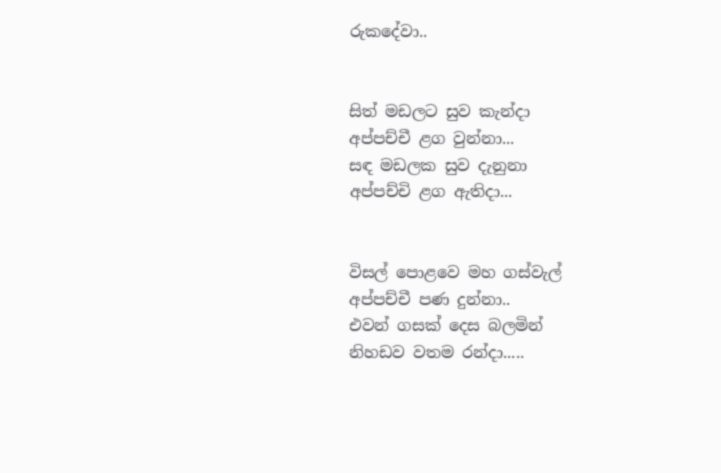රුකදේවා..


සිත් මඩලට සුව කැන්දා
අප්පච්චී ළග වුන්නා...
සඳ මඩලක සුව දැනුනා
අප්පච්චි ළග ඇතිදා...


විසල් පොළවෙ මහ ගස්වැල්
අප්පච්චී පණ දුන්නා..
එවන් ගසක් දෙස බලමින්
නිහඩව වතම රන්දා.....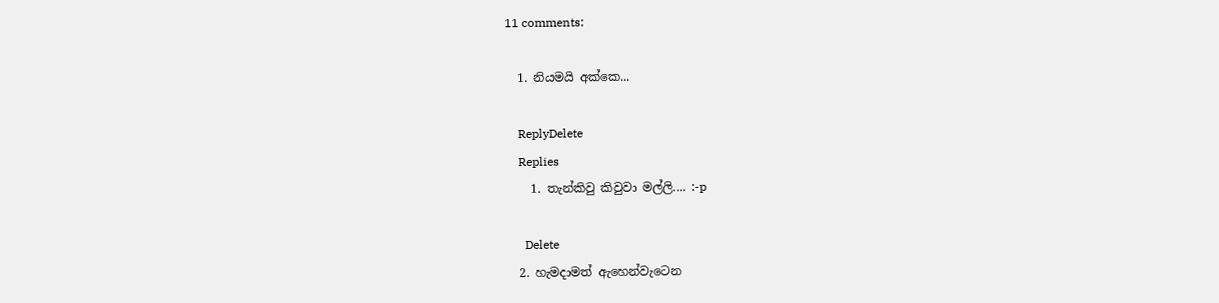11 comments:

  1. නියමයි අක්කෙ...

    ReplyDelete
    Replies
    1. තැන්කිවු කිවුවා මල්ලි.... :-p

      Delete
  2. හැමදාමත් ඇහෙන්වැටෙන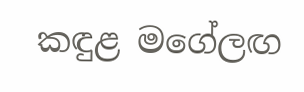කඳුළ මගේලඟ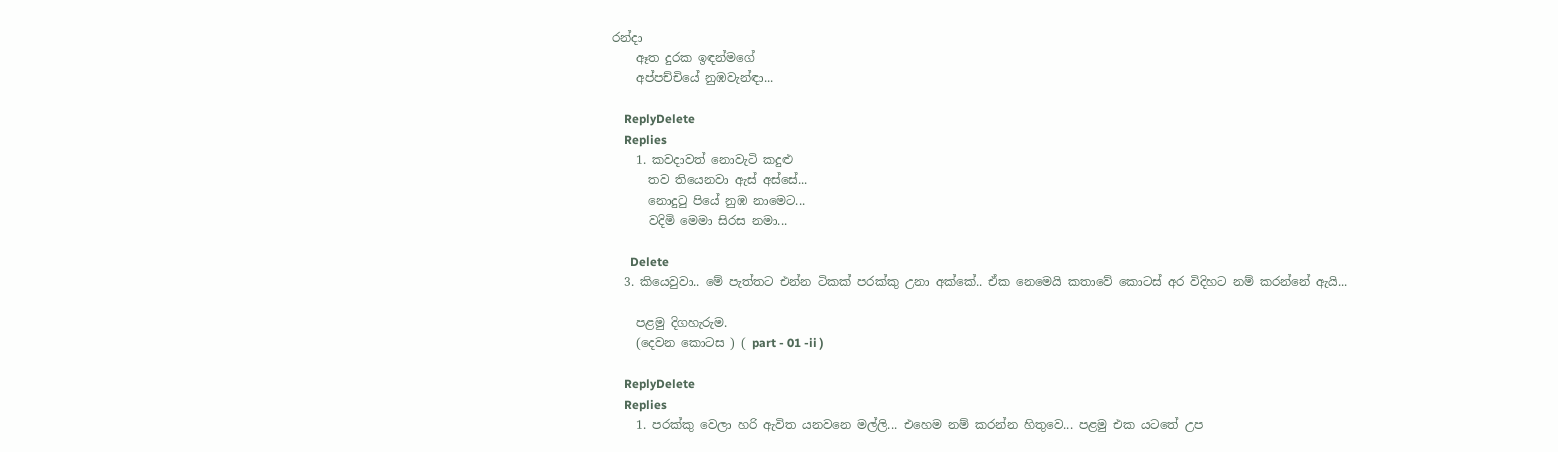රන්දා
    ඈත දුරක ඉඳන්මගේ
    අප්පච්චියේ නුඹවැන්ඳා...

    ReplyDelete
    Replies
    1. කවදාවත් නොවැටි කදුළු
      තව තියෙනවා ඇස් අස්සේ...
      නොදුටු පියේ නුඹ නාමෙට...
      වදිමි මෙමා සිරස නමා...

      Delete
  3. කියෙවුවා.. මේ පැත්තට එන්න ටිකක් පරක්කු උනා අක්කේ.. ඒක නෙමෙයි කතාවේ කොටස් අර විදිහට නම් කරන්නේ ඇයි...

    පළමු දිගහැරුම.
    (දෙවන කොටස ) ( part - 01 -ii )

    ReplyDelete
    Replies
    1. පරක්කු වෙලා හරි ඇවිත යනවනෙ මල්ලි... එහෙම නම් කරන්න හිතුවෙ... පළමු එක යටතේ උප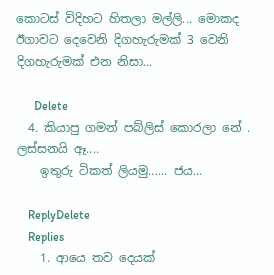කොටස් විදිහට හිතලා මල්ලි... මොකද ඊගාවට දෙවෙනි දිගහැරුමක් 3 වෙනි දිගහැරුමක් එන නිසා...

      Delete
  4. කියාපු ගමන් පබ්ලිස් කොරලා නේ . ලස්සනයි ඈ....
    ඉතුරු ටිකත් ලියමු...... ජය...

    ReplyDelete
    Replies
    1. ආයෙ තව දෙයක්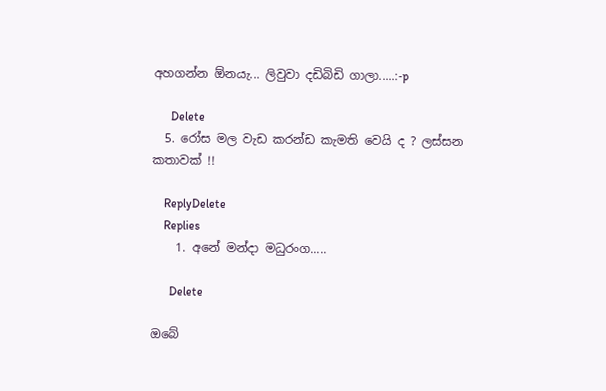අහගන්න ඕනයැ... ලිවුවා දඩිබිඩි ගාලා.....:-p

      Delete
  5. රෝස මල වැඩ කරන්ඩ කැමති වෙයි ද ? ලස්සන කතාවක් !!

    ReplyDelete
    Replies
    1. අනේ මන්දා මධුරංග.....

      Delete

ඔබේ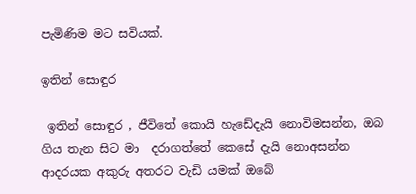පැමිණිම මට සවියක්.

ඉතින් සොඳුර

 ඉතින් සොඳුර , ජීවිතේ කොයි හැඩේදැයි නොවිමසන්න, ඔබ ගිය තැන සිට මා  දරාගත්තේ කෙසේ දැයි නොඅසන්න  ආදරයක අකුරු අතරට වැඩි යමක් ඔබේ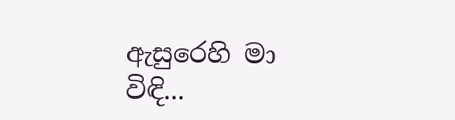ඇසුරෙහි මා විඳි...